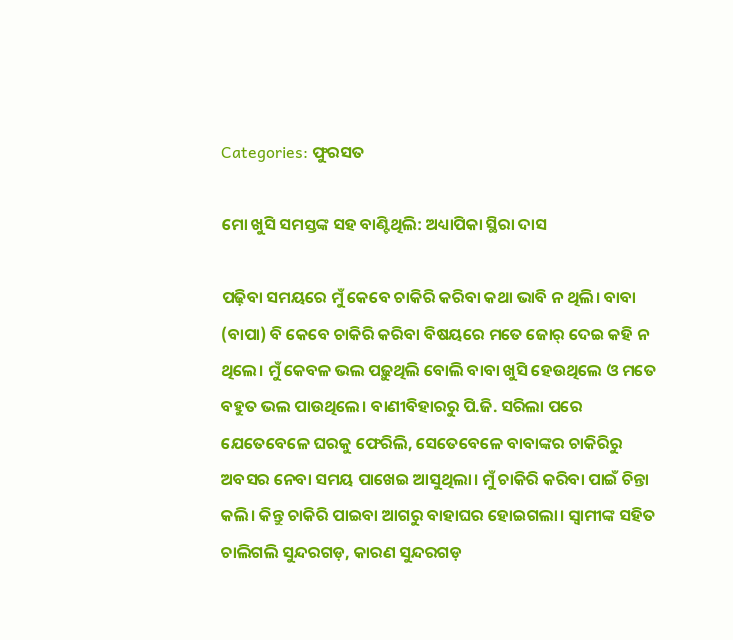Categories: ଫୁରସତ

ମୋ ଖୁସି ସମସ୍ତଙ୍କ ସହ ବାଣ୍ଟିଥିଲି: ଅଧ୍ୟାପିକା ସ୍ଥିରା ଦାସ

ପଢ଼ିବା ସମୟରେ ମୁଁ କେବେ ଚାକିରି କରିବା କଥା ଭାବି ନ ଥିଲି। ବାବା (ବାପା) ବି କେବେ ଚାକିରି କରିବା ବିଷୟରେ ମତେ ଜୋର୍‌ ଦେଇ କହି ନ ଥିଲେ। ମୁଁ କେବଳ ଭଲ ପଢ଼ୁଥିଲି ବୋଲି ବାବା ଖୁସି ହେଉଥିଲେ ଓ ମତେ ବହୁତ ଭଲ ପାଉଥିଲେ। ବାଣୀବିହାରରୁ ପି.ଜି. ସରିଲା ପରେ ଯେତେବେଳେ ଘରକୁ ଫେରିଲି, ସେତେବେଳେ ବାବାଙ୍କର ଚାକିରିରୁ ଅବସର ନେବା ସମୟ ପାଖେଇ ଆସୁଥିଲା। ମୁଁ ଚାକିରି କରିବା ପାଇଁ ଚିନ୍ତା କଲି। କିନ୍ତୁ ଚାକିରି ପାଇବା ଆଗରୁ ବାହାଘର ହୋଇଗଲା। ସ୍ବାମୀଙ୍କ ସହିତ ଚାଲିଗଲି ସୁନ୍ଦରଗଡ଼, କାରଣ ସୁନ୍ଦରଗଡ଼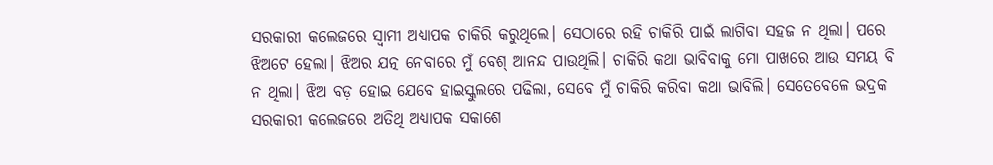ସରକାରୀ କଲେଜରେ ସ୍ବାମୀ ଅଧ୍ୟାପକ ଚାକିରି କରୁଥିଲେ। ସେଠାରେ ରହି ଚାକିରି ପାଇଁ ଲାଗିବା ସହଜ ନ ଥିଲା। ପରେ ଝିଅଟେ ହେଲା। ଝିଅର ଯତ୍ନ ନେବାରେ ମୁଁ ବେଶ୍‌ ଆନନ୍ଦ ପାଉଥିଲି। ଚାକିରି କଥା ଭାବିବାକୁ ମୋ ପାଖରେ ଆଉ ସମୟ ବି ନ ଥିଲା। ଝିଅ ବଡ଼ ହୋଇ ଯେବେ ହାଇସ୍କୁଲରେ ପଢିଲା, ସେବେ ମୁଁ ଚାକିରି କରିବା କଥା ଭାବିଲି। ସେତେବେଳେ ଭଦ୍ରକ ସରକାରୀ କଲେଜରେ ଅତିଥି ଅଧ୍ୟାପକ ସକାଶେ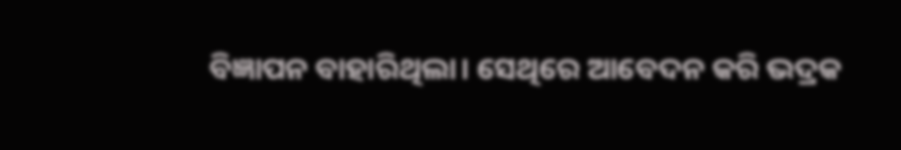ବିଜ୍ଞାପନ ବାହାରିଥିଲା। ସେଥିରେ ଆବେଦନ କରି ଭଦ୍ରକ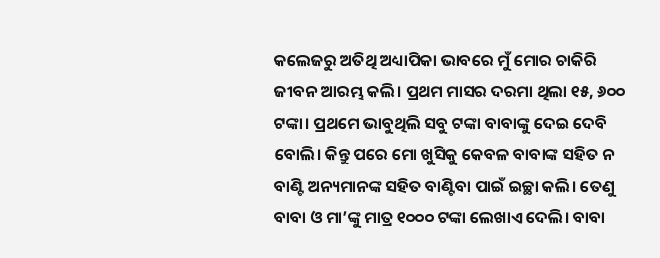କଲେଜରୁ ଅତିଥି ଅଧ୍ୟାପିକା ଭାବରେ ମୁଁ ମୋର ଚାକିରି ଜୀବନ ଆରମ୍ଭ କଲି। ପ୍ରଥମ ମାସର ଦରମା ଥିଲା ୧୫, ୬୦୦ ଟଙ୍କା। ପ୍ରଥମେ ଭାବୁଥିଲି ସବୁ ଟଙ୍କା ବାବାଙ୍କୁ ଦେଇ ଦେବି ବୋଲି। କିନ୍ତୁ ପରେ ମୋ ଖୁସିକୁ କେବଳ ବାବାଙ୍କ ସହିତ ନ ବାଣ୍ଟି ଅନ୍ୟମାନଙ୍କ ସହିତ ବାଣ୍ଟିବା ପାଇଁ ଇଚ୍ଛା କଲି। ତେଣୁ ବାବା ଓ ମା’ଙ୍କୁ ମାତ୍ର ୧୦୦୦ ଟଙ୍କା ଲେଖାଏ ଦେଲି। ବାବା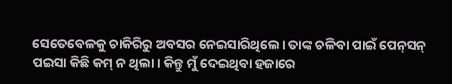ସେତେବେଳକୁ ଚାକିରିରୁ ଅବସର ନେଇସାରିଥିଲେ। ତାଙ୍କ ଚଳିବା ପାଇଁ ପେନ୍‌ସନ୍‌ ପଇସା କିଛି କମ୍‌ ନ ଥିଲା। କିନ୍ତୁ ମୁଁ ଦେଇଥିବା ହଜାରେ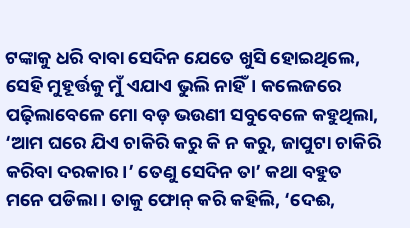ଟଙ୍କାକୁ ଧରି ବାବା ସେଦିନ ଯେତେ ଖୁସି ହୋଇଥିଲେ, ସେହି ମୁହୂର୍ତ୍ତକୁ ମୁଁ ଏଯାଏ ଭୁଲି ନାହିଁ। କଲେଜରେ ପଢ଼ିଲାବେଳେ ମୋ ବଡ଼ ଭଉଣୀ ସବୁବେଳେ କହୁଥିଲା, ‘ଆମ ଘରେ ଯିଏ ଚାକିରି କରୁ କି ନ କରୁ, ଜାପୁଟା ଚାକିରି କରିବା ଦରକାର।’ ତେଣୁ ସେଦିନ ତା’ କଥା ବହୁତ ମନେ ପଡିଲା। ତାକୁ ଫୋନ୍‌ କରି କହିଲି, ‘ଦେଈ,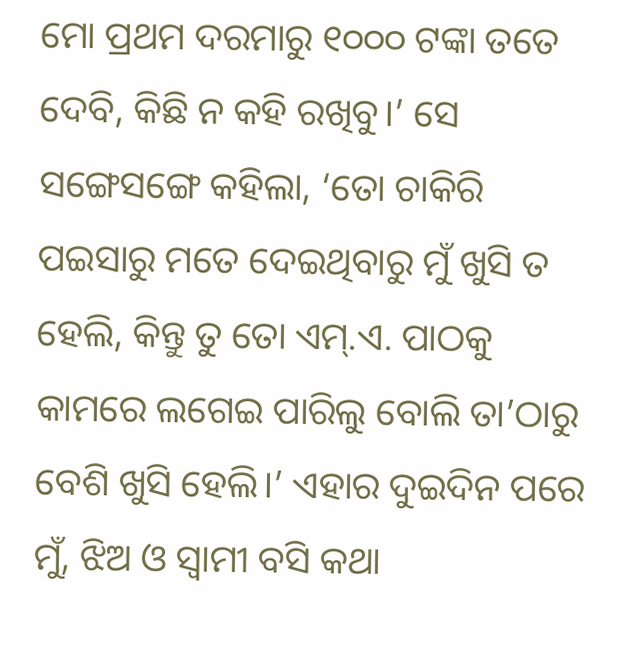ମୋ ପ୍ରଥମ ଦରମାରୁ ୧୦୦୦ ଟଙ୍କା ତତେ ଦେବି, କିଛି ନ କହି ରଖିବୁ।’ ସେ ସଙ୍ଗେସଙ୍ଗେ କହିଲା, ‘ତୋ ଚାକିରି ପଇସାରୁ ମତେ ଦେଇଥିବାରୁ ମୁଁ ଖୁସି ତ ହେଲି, କିନ୍ତୁ ତୁ ତୋ ଏମ୍‌.ଏ. ପାଠକୁ କାମରେ ଲଗେଇ ପାରିଲୁ ବୋଲି ତା’ଠାରୁ ବେଶି ଖୁସି ହେଲି।’ ଏହାର ଦୁଇଦିନ ପରେ ମୁଁ, ଝିଅ ଓ ସ୍ବାମୀ ବସି କଥା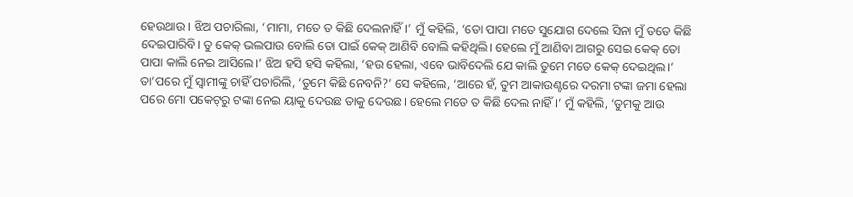ହେଉଥାଉ । ଝିଅ ପଚାରିଲା, ‘ମାମା, ମତେ ତ କିଛି ଦେଲନାହିଁ।’ ମୁଁ କହିଲି, ‘ତୋ ପାପା ମତେ ସୁଯୋଗ ଦେଲେ ସିନା ମୁଁ ତତେ କିଛି ଦେଇପାରିବି। ତୁ କେକ୍‌ ଭଲପାଉ ବୋଲି ତୋ ପାଇଁ କେକ୍‌ ଆଣିବି ବୋଲି କହିଥିଲି। ହେଲେ ମୁଁ ଆଣିବା ଆଗରୁ ସେଇ କେକ୍‌ ତୋ ପାପା କାଲି ନେଇ ଆସିଲେ।’ ଝିଅ ହସି ହସି କହିଲା, ‘ହଉ ହେଲା, ଏବେ ଭାବିଦେଲି ଯେ କାଲି ତୁମେ ମତେ କେକ୍‌ ଦେଇଥିଲ।’ ତା’ପରେ ମୁଁ ସ୍ବାମୀଙ୍କୁ ଚାହିଁ ପଚାରିଲି, ‘ତୁମେ କିଛି ନେବନି?’ ସେ କହିଲେ, ‘ଆରେ ହଁ, ତୁମ ଆକାଉଣ୍ଟରେ ଦରମା ଟଙ୍କା ଜମା ହେଲା ପରେ ମୋ ପକେଟ୍‌ରୁ ଟଙ୍କା ନେଇ ୟାକୁ ଦେଉଛ ତାକୁ ଦେଉଛ। ହେଲେ ମତେ ତ କିଛି ଦେଲ ନାହିଁ ।’ ମୁଁ କହିଲି, ‘ତୁମକୁ ଆଉ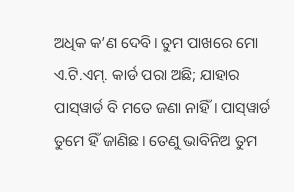ଅଧିକ କ’ଣ ଦେବି। ତୁମ ପାଖରେ ମୋ ଏ.ଟି.ଏମ୍‌. କାର୍ଡ ପରା ଅଛି; ଯାହାର ପାସ୍‌ୱାର୍ଡ ବି ମତେ ଜଣା ନାହିଁ। ପାସ୍‌ୱାର୍ଡ ତୁମେ ହିଁ ଜାଣିଛ। ତେଣୁ ଭାବିନିଅ ତୁମ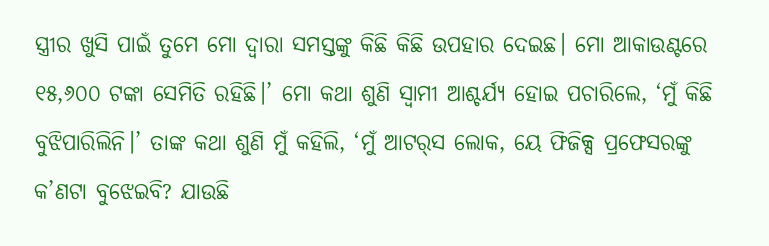ସ୍ତ୍ରୀର ଖୁସି ପାଇଁ ତୁମେ ମୋ ଦ୍ୱାରା ସମସ୍ତଙ୍କୁ କିଛି କିଛି ଉପହାର ଦେଇଛ। ମୋ ଆକାଉଣ୍ଟରେ ୧୫,୬୦୦ ଟଙ୍କା ସେମିତି ରହିଛି।’ ମୋ କଥା ଶୁଣି ସ୍ବାମୀ ଆଶ୍ଚର୍ଯ୍ୟ ହୋଇ ପଚାରିଲେ, ‘ମୁଁ କିଛି ବୁଝିପାରିଲିନି।’ ତାଙ୍କ କଥା ଶୁଣି ମୁଁ କହିଲି, ‘ମୁଁ ଆଟର୍‌ସ ଲୋକ, ୟେ ଫିଜିକ୍ସ ପ୍ରଫେସରଙ୍କୁ କ’ଣଟା ବୁଝେଇବି? ଯାଉଛି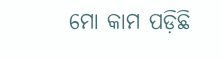ମୋ କାମ ପଡ଼ିଛି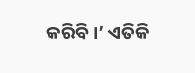କରିବି।’ ଏତିକି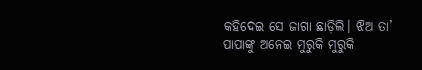କହିଦେଇ ସେ ଜାଗା ଛାଡ଼ିଲି। ଝିଅ ତା’ ପାପାଙ୍କୁ ଅନେଇ ମୁରୁକି ମୁରୁକି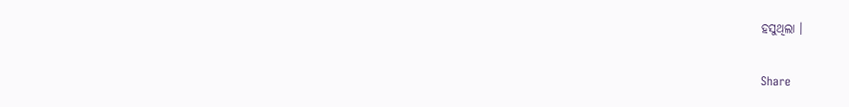ହସୁଥିଲା ।

Share